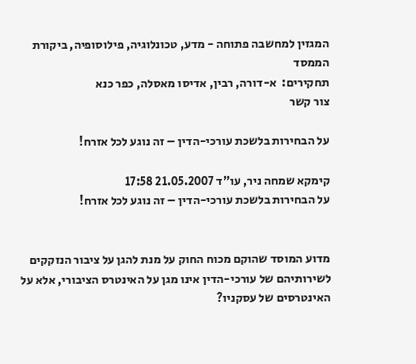המגזין למחשבה פתוחה - מדע, טכונלוגיה, פילוסופיה, ביקורת הממסד
תחקירים:  א-דורה, רבין, אדיסו מאסלה, כפר כנא
צור קשר

על הבחירות בלשכת עורכי-הדין – זה נוגע לכל אזרח!

קימקא שמחה ניר, עו"ד 21.05.2007 17:58
על הבחירות בלשכת עורכי-הדין – זה נוגע לכל אזרח!


מדוע המוסד שהוקם מכוח החוק על מנת להגן על ציבור הנזקקים לשירותיהם של עורכי-הדין אינו מגן על האינטרס הציבורי, אלא על האינטרסים של עסקניו?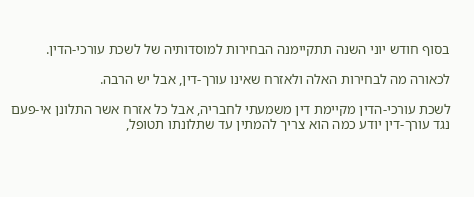בסוף חודש יוני השנה תתקיימנה הבחירות למוסדותיה של לשכת עורכי-הדין.

לכאורה מה לבחירות האלה ולאזרח שאינו עורך-דין, אבל יש הרבה.

לשכת עורכי-הדין מקיימת דין משמעתי לחבריה, אבל כל אזרח אשר התלונן אי-פעם נגד עורך-דין יודע כמה הוא צריך להמתין עד שתלונתו תטופל,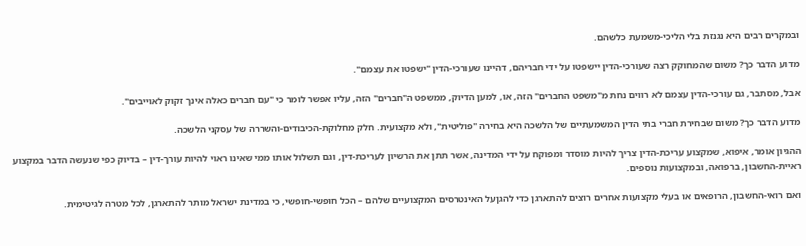ובמקרים רבים היא נגנזת בלי הליכי-משמעת כלשהם.

מדוע הדבר כך? משום שהמחוקק רצה שעורכי-הדין יישפטו על ידי חבריהם, דהיינו שעורכי-הדין "ישפטו את עצמם".

אבל, מסתבר, גם עורכי-הדין עצמם לא רווים נחת מ"משפט החברים" הזה, או, למען הדיוק, ממשפט ה"חברים" הזה, עליו אפשר לומר כי "עם חברים כאלה אינך זקוק לאוייבים".

מדוע הדבר כך? משום שבחירת חברי בתי הדין המשמעתיים של הלשכה היא בחירה "פוליטית", ולא מקצועית. חלק מחלוקת-הכיבודים-והשררה של עסקני הלשכה.

ההגיון אומר, איפוא, שמקצוע עריכת-הדין צריך להיות מוסדר ומפוקח על ידי המדינה, אשר תתן את הרשיון לעריכת-דין, וגם תשלול אותו ממי שאינו ראוי להיות עורך-דין – בדיוק כפי שנעשה הדבר במקצוע ראיית-החשבון, ברפואה, ובמקצועות נוספים.

ואם רואי-החשבון, הרופאים או בעלי מקצועות אחרים רוצים להתארגן כדי להגןעל האינטרסים המקצועיים שלהם – הכל חופשי-חופשי, כי במדינת ישראל מותר להתארגן, לכל מטרה לגיטימית.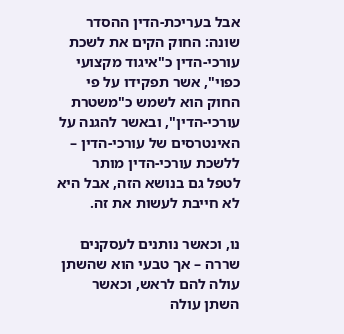אבל בעריכת-הדין ההסדר שונה: החוק הקים את לשכת עורכי-הדין כ"איגוד מקצועי כפוי", אשר תפקידו על פי החוק הוא לשמש כ"משטרת עורכי-הדין", ובאשר להגנה על האינטרסים של עורכי-הדין – ללשכת עורכי-הדין מותר לטפל גם בנושא הזה, אבל היא לא חייבת לעשות את זה.

נו, וכאשר נותנים לעסקנים שררה – אך טבעי הוא שהשתן עולה להם לראש, וכאשר השתן עולה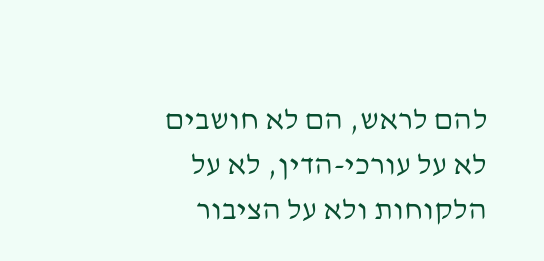להם לראש, הם לא חושבים לא על עורכי-הדין, לא על הלקוחות ולא על הציבור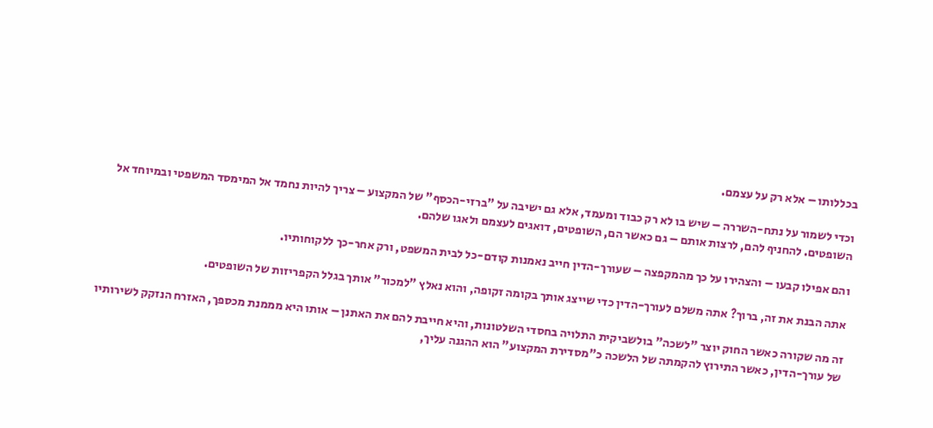בכללותו – אלא רק על עצמם.

וכדי לשמור על נתח-השררה – שיש בו לא רק כבוד ומעמד, אלא גם ישיבה על "ברזי-הכסף" של המקצוע – צריך להיות נחמד אל המימסד המשפטי ובמיוחד אל השופטים. להחניף להם, לרצות אותם – גם כאשר הם, השופטים, דואגים לעצמם ולאגו שלהם.

והם אפילו קבעו – והצהירו על כך מהמקפצה – שעורך-הדין חייב נאמנות קודם-כל לבית המשפט, ורק אחר-כך ללקוחותיו.

אתה הבנת את זה, ברוך? אתה משלם לעורך-הדין כדי שייצג אותך בקומה זקופה, והוא נאלץ "למכור" אותך בגלל הקפריזות של השופטים.

זה מה שקורה כאשר החוק יוצר "לשכה" בולשביקית התלויה בחסדי השלטונות, והיא חייבת להם את האתנן – אותו היא מממנת מכספך, האזרח הנזקק לשירותיו של עורך-הדין, כאשר התירוץ להקמתה של הלשכה כ"מסדירת המקצוע" הוא ההגנה עליך,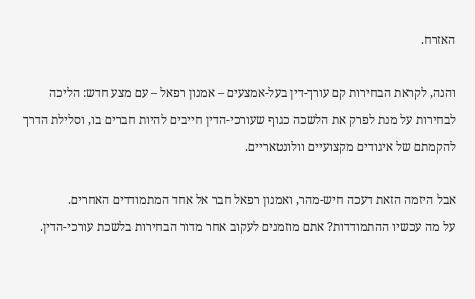האזרח.

והנה, לקראת הבחירות קם עורך-דין בעל-אמצעים – אמנון רפאל – עם מצע חדש: הליכה לבחירות על מנת לפרק את הלשכה כגוף שעורכי-הדין חייבים להיות חברים בו, וסלילת הדרך להקמתם של איגודים מקצועיים וולונטאריים.

אבל היזמה הזאת דעכה חיש-מהר, ואמנון רפאל חבר אל אחד המתמודדים האחרים.
על מה עכשיו ההתמודדות? אתם מוזמנים לעקוב אחר מדור הבחירות בלשכת עורכי-הדין.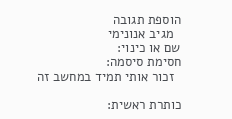הוספת תגובה
  מגיב אנונימי
שם או כינוי:
חסימת סיסמה:
  זכור אותי תמיד במחשב זה

כותרת ראשית: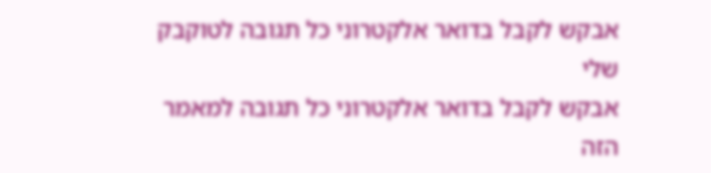אבקש לקבל בדואר אלקטרוני כל תגובה לטוקבק שלי
אבקש לקבל בדואר אלקטרוני כל תגובה למאמר הזה